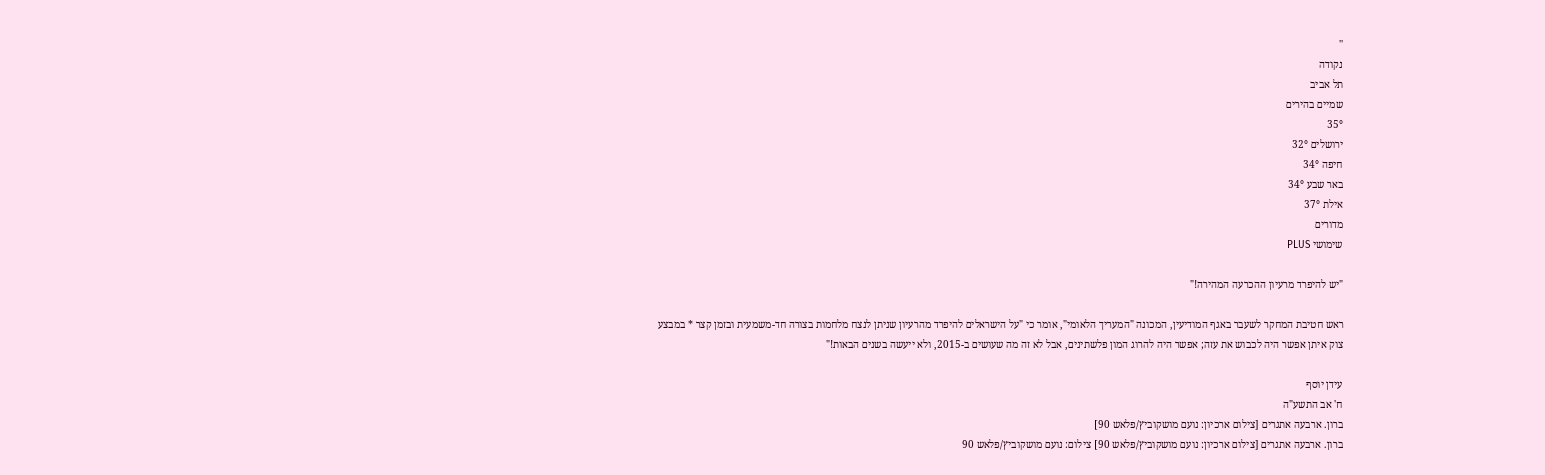''
נקודה
תל אביב
שמיים בהירים
35°
ירושלים 32°
חיפה 34°
באר שבע 34°
אילת 37°
מדורים
שימושי PLUS

"יש להיפרד מרעיון ההכרעה המהירה!"

ראש חטיבת המחקר לשעבר באגף המודיעין, המכונה "המעריך הלאומי", אומר כי "על הישראלים להיפרד מהרעיון שניתן לנצח מלחמות בצורה חד-משמעית ובזמן קצר * במבצע צוק איתן אפשר היה לכבוש את עזה; אפשר היה להרוג המון פלשתינים, אבל לא זה מה שעושים ב-2015, ולא ייעשה בשנים הבאות!"

עידן יוסף
ח' אב התשע"ה
ברון. ארבעה אתגרים [צילום ארכיון: נועם מושקוביץ/פלאש 90]
ברון. ארבעה אתגרים [צילום ארכיון: נועם מושקוביץ/פלאש 90] צילום: נועם מושקוביץ/פלאש 90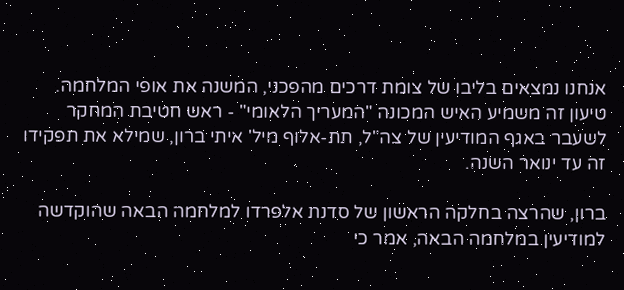אנחנו נמצאים בליבו של צומת דרכים מהפכני, המשנה את אופי המלחמה. טיעון זה משמיע האיש המכונה "המעריך הלאומי" - ראש חטיבת המחקר לשעבר באגף המודיעין של צה"ל, תת-אלוף מיל' איתי ברון, שמילא את תפקידו זה עד ינואר השנה.

ברון, שהרצה בחלקה הראשון של סדנת אלפרדו למלחמה הבאה שהוקדשה למודיעין במלחמה הבאה, אמר כי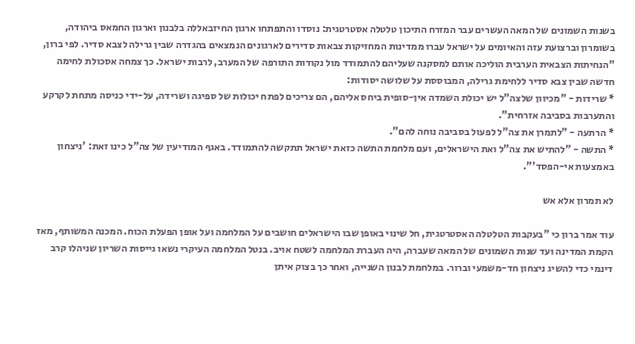בשנות השמונים של המאה העשרים עבר המזרח התיכון טלטלה אסטרטגית: נוסדו והתפתחו ארגון החיזבאללה בלבנון וארגון החמאס ביהודה, בשומרון וברצועת עזה והאיומים על ישראל עברו ממדינות המחזיקות צבאות סדירים לארגונים הנמצאים בהגדרה שבין גרילה לצבא סדיר. לפי ברון, "הנחיתות הצבאית הערבית הוליכה אותם למסקנה שעליהם להתמודד מול נקודות התורפה של המערב, לרבות ישראל. כך צמחה אסכולת לחימה חדשה שבין צבא סדיר ללחימת גרילה, המבוססת על שלושה יסודות:
* שרידות - "מכיוון שלצה"ל יש יכולת השמדה אין-סופית ביחס אליהם, הם צריכים לפתח יכולות של ספיגה ושרידה, על-ידי כניסה מתחת לקרקע והתערבות בסביבה אזרחית".
* הרתעה - "לתמרן את צה"ל לפעול בסביבה נוחה להם".
* התשה - "להתיש את צה"ל ואת הישראלים, ועם מלחמת התשה כזאת ישראל תתקשה להתמודד. באגף המודיעין של צה"ל כינו זאת: 'ניצחון באמצעות אי-הפסד'".

לא תמרון אלא אש

עוד אמר ברון כי "בעקבות הטלטלה האסטרטגית, חל שינוי באופן שבו הישראלים חושבים על המלחמה ועל אופן הפעלת הכוח. המכנה המשותף, מאז הקמת המדינה ועד שנות השמונים של המאה שעברה, היה העברת המלחמה לשטח אויב. בנטל המלחמה העיקרי נשאו גייסות השריון שניהלו קרב דינמי כדי להשיג ניצחון חד-משמעי וברור. במלחמת לבנון השנייה, ואחר כך בצוק איתן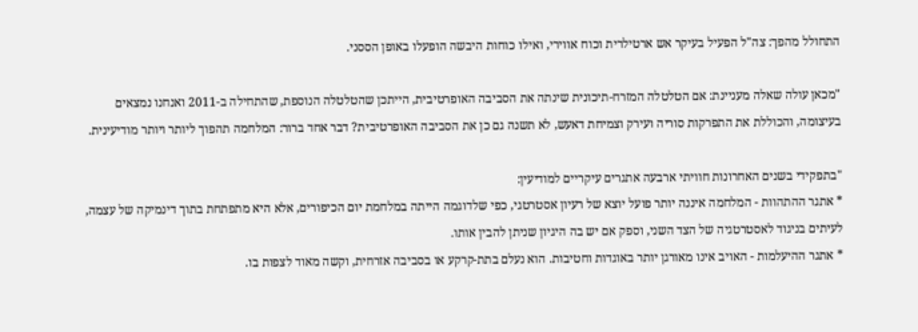התחולל מהפך: צה"ל הפעיל בעיקר אש ארטילרית וכוח אווירי, ואילו כוחות היבשה הופעלו באופן הססני.

"מכאן עולה שאלה מעניינת: אם הטלטלה המזרח-תיכונית שינתה את הסביבה האופרטיבית, הייתכן שהטלטלה הנוספת, שהתחילה ב-2011 ואנחנו נמצאים בעיצומה, והכוללת את התפרקות סוריה ועירק וצמיחת דאעש, לא תשנה גם כן את הסביבה האופרטיבית? דבר אחד ברור: המלחמה תהפוך ליותר ויותר מודיעינית.

"בתפקידי בשנים האחרונות חוויתי ארבעה אתגרים עיקריים למודיעין:
* אתגר ההתהוות - המלחמה איננה יותר פועל יוצא של רעיון אסטרטגי, כפי שלדוגמה הייתה במלחמת יום הכיפורים, אלא היא מתפתחת בתוך דינמיקה של עצמה, לעיתים בניגוד לאסטרטגיה של הצד השני, וספק אם יש בה היגיון שניתן להבין אותו.
* אתגר ההיעלמות - האויב אינו מאורגן יותר באוגדות וחטיבות. הוא נעלם בתת-קרקע או בסביבה אזרחית, וקשה מאוד לצפות בו.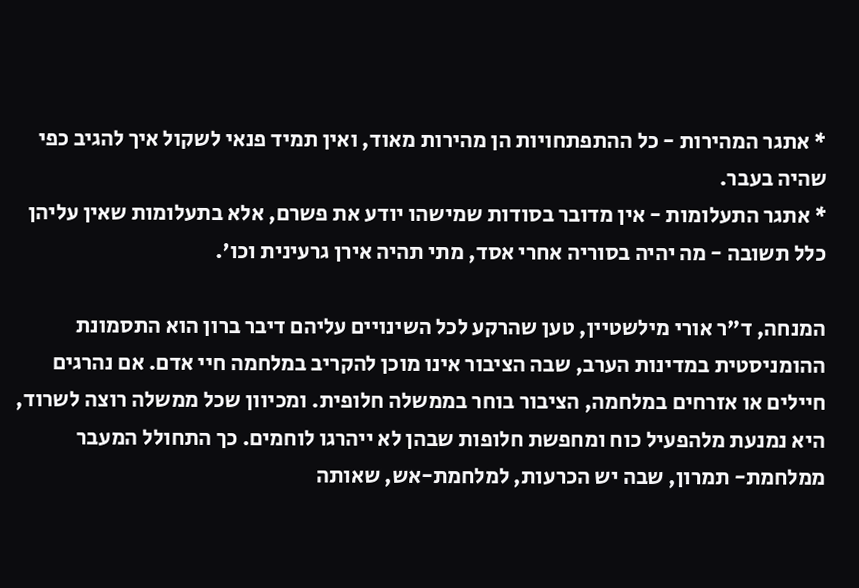* אתגר המהירות - כל ההתפתחויות הן מהירות מאוד, ואין תמיד פנאי לשקול איך להגיב כפי שהיה בעבר.
* אתגר התעלומות - אין מדובר בסודות שמישהו יודע את פשרם, אלא בתעלומות שאין עליהן כלל תשובה - מה יהיה בסוריה אחרי אסד, מתי תהיה אירן גרעינית וכו'.

המנחה, ד"ר אורי מילשטיין, טען שהרקע לכל השינויים עליהם דיבר ברון הוא התסמונת ההומניסטית במדינות הערב, שבה הציבור אינו מוכן להקריב במלחמה חיי אדם. אם נהרגים חיילים או אזרחים במלחמה, הציבור בוחר בממשלה חלופית. ומכיוון שכל ממשלה רוצה לשרוד, היא נמנעת מלהפעיל כוח ומחפשת חלופות שבהן לא ייהרגו לוחמים. כך התחולל המעבר ממלחמת- תמרון, שבה יש הכרעות, למלחמת-אש, שאותה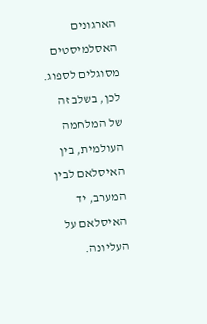הארגונים האסלמיסטים מסוגלים לספוג. לכן, בשלב זה של המלחמה העולמית, בין האיסלאם לבין המערב, יד האיסלאם על העליונה.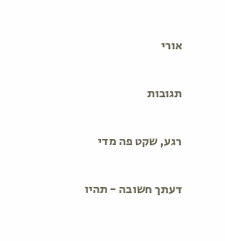אורי

תגובות

רגע, שקט פה מדי

דעתך חשובה - תהיו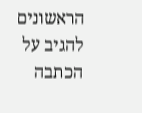הראשונים להגיב על הכתבה